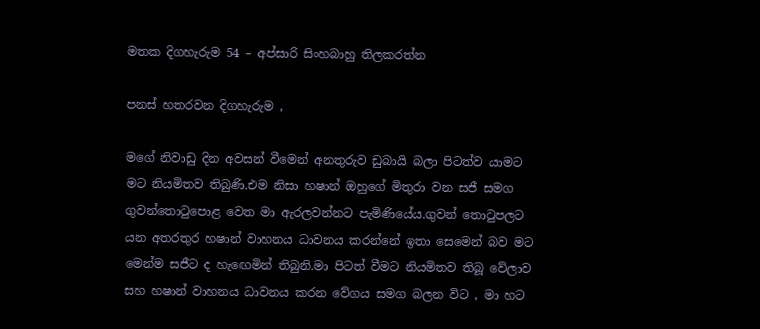මතක දිගහැරුම 54 – අප්සාරි සිංහබාහු තිලකරත්න

පනස් හතරවන දිගහැරුම ,

මගේ නිවාඩු දින අවසන් වීමෙන් අනතුරුව ඩුබායි බලා පිටත්ව යාමට මට නියමිතව තිබුණි.එම නිසා හෂාන් ඔහුගේ මිතුරා වන සජී සමග ගුවන්තොටුපොළ වෙත මා ඇරලවන්නට පැමිණියේය.ගුවන් තොටුපලට යන අතරතුර හෂාන් වාහනය ධාවනය කරන්නේ ඉතා සෙමෙන් බව මට මෙන්ම සජීට ද හැඟෙමින් තිබුනි.මා පිටත් වීමට නියමිතව තිබූ වේලාව සහ හෂාන් වාහනය ධාවනය කරන වේගය සමග බලන විට , මා හට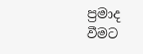ප්‍රමාද වීමට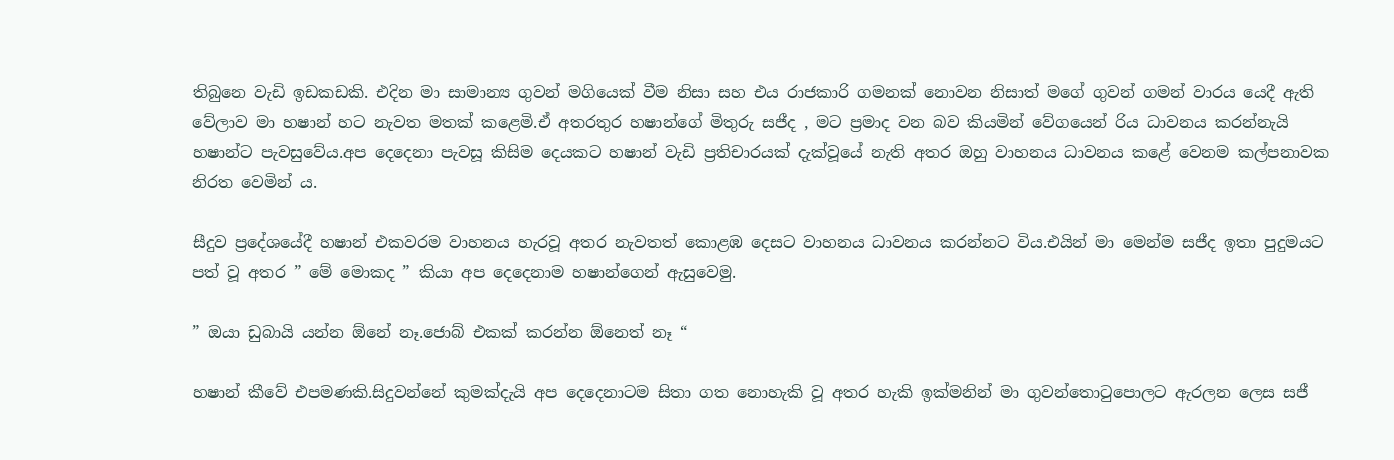තිබුනෙ වැඩි ඉඩකඩකි. එදින මා සාමාන්‍ය ගුවන් මගියෙක් වීම නිසා සහ එය රාජකාරි ගමනක් නොවන නිසාත් මගේ ගුවන් ගමන් වාරය යෙදී ඇති වේලාව මා හෂාන් හට නැවත මතක් කළෙමි.ඒ අතරතුර හෂාන්ගේ මිතුරු සජීද , මට ප්‍රමාද වන බව කියමින් වේගයෙන් රිය ධාවනය කරන්නැයි හෂාන්ට පැවසුවේය.අප දෙදෙනා පැවසූ කිසිම දෙයකට හෂාන් වැඩි ප්‍රතිචාරයක් දැක්වූයේ නැති අතර ඔහු වාහනය ධාවනය කළේ වෙනම කල්පනාවක නිරත වෙමින් ය.

සීදුව ප්‍රදේශයේදී හෂාන් එකවරම වාහනය හැරවූ අතර නැවතත් කොළඹ දෙසට වාහනය ධාවනය කරන්නට විය.එයින් මා මෙන්ම සජීද ඉතා පුදුමයට පත් වූ අතර ” මේ මොකද ” කියා අප දෙදෙනාම හෂාන්ගෙන් ඇසුවෙමු.

” ඔයා ඩුබායි යන්න ඕනේ නෑ.ජොබ් එකක් කරන්න ඕනෙත් නෑ “

හෂාන් කීවේ එපමණකි.සිදුවන්නේ කුමක්දැයි අප දෙදෙනාටම සිතා ගත නොහැකි වූ අතර හැකි ඉක්මනින් මා ගුවන්තොටුපොලට ඇරලන ලෙස සජී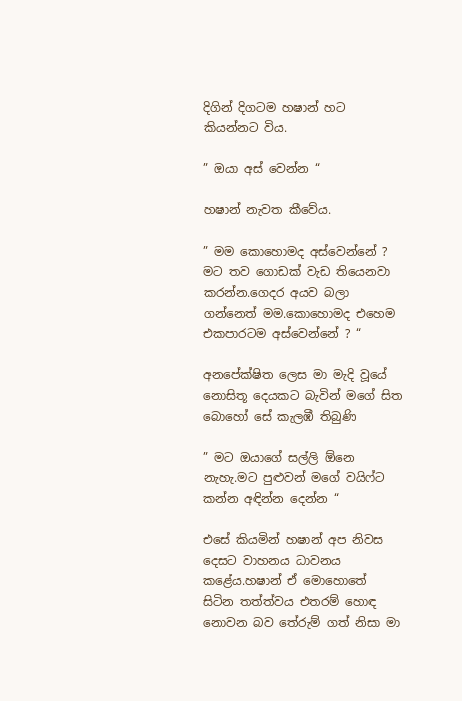දිගින් දිගටම හෂාන් හට කියන්නට විය.

” ඔයා අස් වෙන්න “

හෂාන් නැවත කීවේය.

” මම කොහොමද අස්වෙන්නේ ? මට තව ගොඩක් වැඩ තියෙනවා කරන්න.ගෙදර අයව බලා ගන්නෙත් මම.කොහොමද එහෙම එකපාරටම අස්වෙන්නේ ? “

අනපේක්ෂිත ලෙස මා මැදි වූයේ නොසිතූ දෙයකට බැවින් මගේ සිත බොහෝ සේ කැලඹී තිබුණි

” මට ඔයාගේ සල්ලි ඕනෙ නැහැ.මට පුළුවන් මගේ වයිෆ්ට කන්න අඳින්න දෙන්න “

එසේ කියමින් හෂාන් අප නිවස දෙසට වාහනය ධාවනය කළේය.හෂාන් ඒ මොහොතේ සිටින තත්ත්වය එතරම් හොඳ නොවන බව තේරුම් ගත් නිසා මා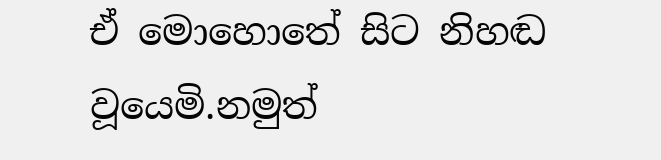ඒ මොහොතේ සිට නිහඬ වූයෙමි.නමුත්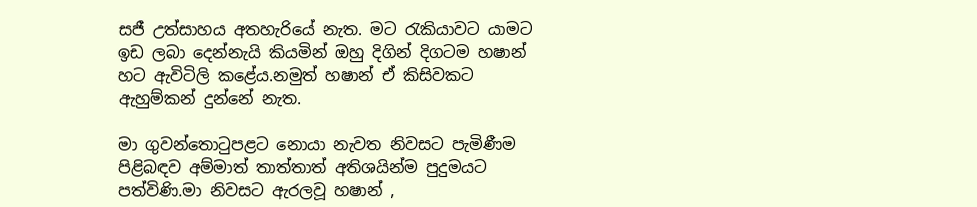සජී උත්සාහය අතහැරියේ නැත. මට රැකියාවට යාමට ඉඩ ලබා දෙන්නැයි කියමින් ඔහු දිගින් දිගටම හෂාන් හට ඇවිටිලි කළේය.නමුත් හෂාන් ඒ කිසිවකට ඇහුම්කන් දුන්නේ නැත.

මා ගුවන්තොටුපළට නොයා නැවත නිවසට පැමිණීම පිළිබඳව අම්මාත් තාත්තාත් අතිශයින්ම පුදුමයට පත්විණි.මා නිවසට ඇරලවූ හෂාන් ,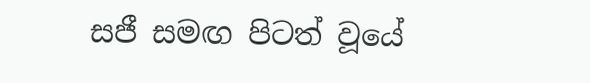සජී සමඟ පිටත් වූයේ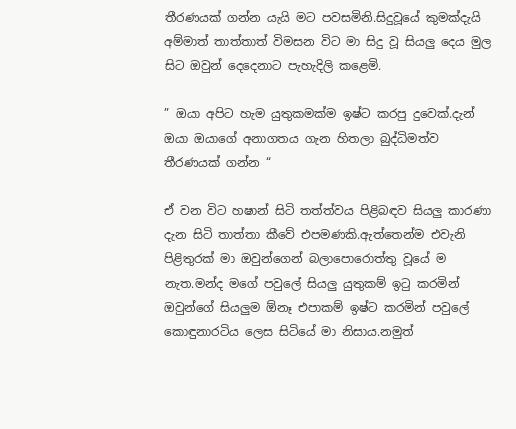තීරණයක් ගන්න යැයි මට පවසමිනි.සිදුවූයේ කුමක්දැයි අම්මාත් තාත්තාත් විමසන විට මා සිදු වූ සියලු දෙය මුල සිට ඔවුන් දෙදෙනාට පැහැදිලි කළෙමි.

” ඔයා අපිට හැම යුතුකමක්ම ඉෂ්ට කරපු දුවෙක්.දැන් ඔයා ඔයාගේ අනාගතය ගැන හිතලා බුද්ධිමත්ව තීරණයක් ගන්න “

ඒ වන විට හෂාන් සිටි තත්ත්වය පිළිබඳව සියලු කාරණා දැන සිටි තාත්තා කීවේ එපමණකි.ඇත්තෙන්ම එවැනි පිළිතුරක් මා ඔවුන්ගෙන් බලාපොරොත්තු වූයේ ම නැත.මන්ද මගේ පවුලේ සියලු යුතුකම් ඉටු කරමින් ඔවුන්ගේ සියලුම ඕනෑ එපාකම් ඉෂ්ට කරමින් පවුලේ කොඳුනාරටිය ලෙස සිටියේ මා නිසාය.නමුත්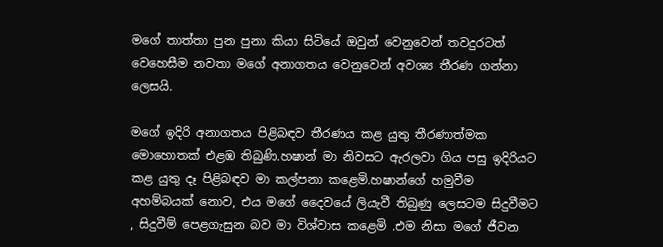මගේ තාත්තා පුන පුනා කියා සිටියේ ඔවුන් වෙනුවෙන් තවදුරටත් වෙහෙසීම නවතා මගේ අනාගතය වෙනුවෙන් අවශ්‍ය තීරණ ගන්නා ලෙසයි.

මගේ ඉදිරි අනාගතය පිළිබඳව තීරණය කළ යුතු තීරණාත්මක මොහොතක් එළඹ තිබුණි.හෂාන් මා නිවසට ඇරලවා ගිය පසු ඉදිරියට කළ යුතු දෑ පිළිබඳව මා කල්පනා කළෙමි.හෂාන්ගේ හමුවීම අහම්බයක් නොව, එය මගේ දෛවයේ ලියැවී තිබුණු ලෙසටම සිදුවීමට , සිදුවීම් පෙළගැසුන බව මා විශ්වාස කළෙමි .එම නිසා මගේ ජීවන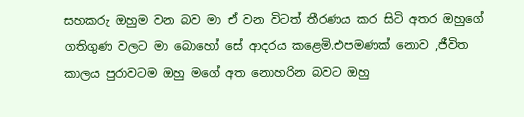සහකරු ඔහුම වන බව මා ඒ වන විටත් තීරණය කර සිටි අතර ඔහුගේ ගතිගුණ වලට මා බොහෝ සේ ආදරය කළෙමි.එපමණක් නොව ,ජීවිත කාලය පුරාවටම ඔහු මගේ අත නොහරින බවට ඔහු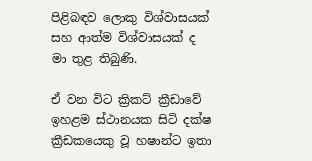පිළිබඳව ලොකු විශ්වාසයක් සහ ආත්ම විශ්වාසයක් ද මා තුළ තිබුණි.

ඒ වන විට ක්‍රිකට් ක්‍රීඩාවේ ඉහළම ස්ථානයක සිටි දක්ෂ ක්‍රීඩකයෙකු වූ හෂාන්ට ඉතා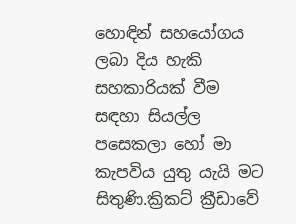හොඳින් සහයෝගය ලබා දිය හැකි සහකාරියක් වීම සඳහා සියල්ල පසෙකලා හෝ මා කැපවිය යුතු යැයි මට සිතුණි.ක්‍රිකට් ක්‍රීඩාවේ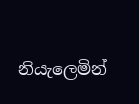නියැලෙමින්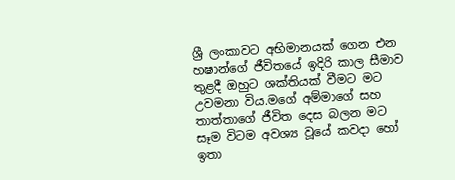ශ්‍රී ලංකාවට අභිමානයක් ගෙන එන හෂාන්ගේ ජීවිතයේ ඉදිරි කාල සීමාව තුළදී ඔහුට ශක්තියක් වීමට මට උවමනා විය.මගේ අම්මාගේ සහ තාත්තාගේ ජීවිත දෙස බලන මට සෑම විටම අවශ්‍ය වූයේ කවදා හෝ ඉතා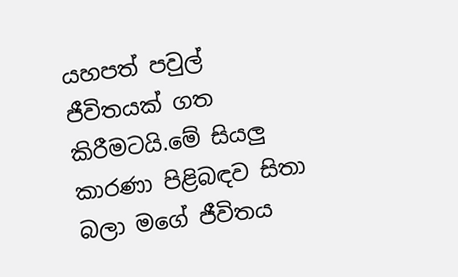යහපත් පවුල් ජීවිතයක් ගත කිරීමටයි.මේ සියලු කාරණා පිළිබඳව සිතා බලා මගේ ජීවිතය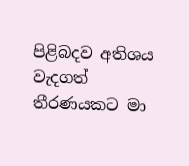පිළිබදව අතිශය වැදගත් තීරණයකට මා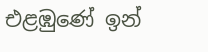එළඹුණේ ඉන්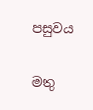පසුවය

මතු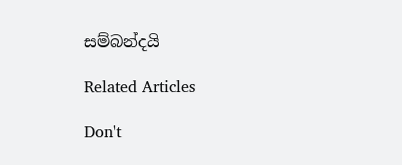සම්බන්දයි

Related Articles

Don't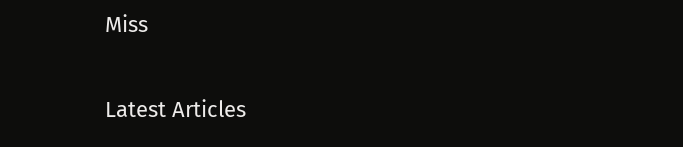Miss


Latest Articles